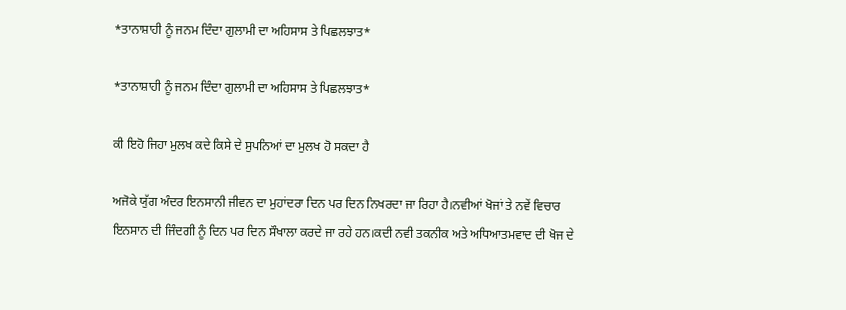*ਤਾਨਾਸ਼ਾਹੀ ਨੂੰ ਜਨਮ ਦਿੰਦਾ ਗੁਲਾਮੀ ਦਾ ਅਹਿਸਾਸ ਤੇ ਪਿਛਲਝਾਤ*

*ਤਾਨਾਸ਼ਾਹੀ ਨੂੰ ਜਨਮ ਦਿੰਦਾ ਗੁਲਾਮੀ ਦਾ ਅਹਿਸਾਸ ਤੇ ਪਿਛਲਝਾਤ*

ਕੀ ਇਹੋ ਜਿਹਾ ਮੁਲਖ ਕਦੇ ਕਿਸੇ ਦੇ ਸੁਪਨਿਆਂ ਦਾ ਮੁਲਖ ਹੋ ਸਕਦਾ ਹੈ

ਅਜੋਕੇ ਯੁੱਗ ਅੰਦਰ ਇਨਸਾਨੀ ਜੀਵਨ ਦਾ ਮੁਹਾਂਦਰਾ ਦਿਨ ਪਰ ਦਿਨ ਨਿਖਰਦਾ ਜਾ ਰਿਹਾ ਹੈ।ਨਵੀਆਂ ਖੋਜਾਂ ਤੇ ਨਵੇਂ ਵਿਚਾਰ ਇਨਸਾਨ ਦੀ ਜਿੰਦਗੀ ਨੂੰ ਦਿਨ ਪਰ ਦਿਨ ਸੌਖਾਲਾ ਕਰਦੇ ਜਾ ਰਹੇ ਹਨ।ਕਦੀ ਨਵੀ ਤਕਨੀਕ ਅਤੇ ਅਧਿਆਤਮਵਾਦ ਦੀ ਖੋਜ ਦੇ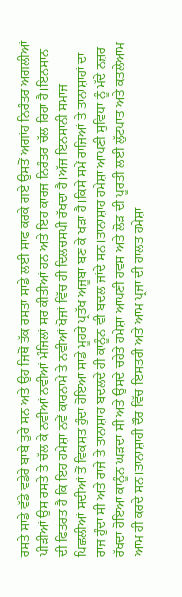ਰਸਤੇ ਸਾਡੇ ਵੱਡੇ ਵਡੇਰੇ ਬਾਬੇ ਤੁਰੇ ਸਨ ਅਤੇ ਉਹ ਜਿਥੋਂ ਤੱਕ ਰਸਤਾ ਸਾਡੇ ਲਈ ਸਾਫ ਕਰਕੇ ਗਏ ਉਸਤੋਂ ਅਗਾਂਹ ਨਿਰੰਤਰ ਅਗਲੀਆਂ ਪੀੜੀਆਂ ਉਸ ਰਸਤੇ ਤੇ ਚੱਲ ਕੇ ਨਵੀਆਂ ਨਵੀਆਂ ਮੰਜਿਲਾਂ ਸਰ ਕੀਤੀਆਂ ਹਨ ਅਤੇ ਇਹ ਕਾਰਜ ਨਿਰੰਤਰ ਚੱਲ ਰਿਹਾ ਹੈ।ਇਨਸਾਨ ਦੀ ਫਿਤਰਤ ਹੈ ਕਿ ਇਹ ਹਮੇਸ਼ਾ ਨਵੇਂ ਕਾਰਨਾਮੇ ਤੇ ਨਵੀਆਂ ਖੋਜਾਂ ਵਿੱਚ ਹੀ ਦਿਲਚਸਪੀ ਰੱਖਦਾ ਹੈ।ਅੱਜ ਇਨਸਾਨੀ ਸਮਾਜ ਪਿਛਲੀਆਂ ਸਦੀਆਂ ਤੋਂ ਵਿਕਸਤ ਹੁੰਦਾ ਹੋਇਆ ਸਾਡੇ ਮੂਹਰੇ ਪ੍ਰਤੱਖ ਅਜੂਬਾ ਬਣ ਕੇ ਖੜਾ ਹੈ।ਕਿਸੇ ਸਮੇਂ ਰਾਜਿਆਂ ਤੇ ਤਾਨਾਸ਼ਾਹਾਂ ਦਾ ਰਾਜ ਹੁੰਦਾ ਸੀ ਅਤੇ ਰਾਜੇ ਤੇ ਤਾਨਾਸ਼ਾਹ ਬਦਲਦੇ ਹੀ ਕਾਨੂੰਨ ਵੀ ਬਦਲ ਜਾਂਦੇ ਸਨ।ਤਾਨਾਸ਼ਾਹ ਹਮੇਸ਼ਾ ਆਪਣੀ ਸੁਵਿਧਾ ਨੂੰ ਮੱਦੇ ਨਜ਼ਰ ਰੱਖਦਾ ਹੋਇਆ ਕਾਨੂੰਨ ਘੜਦਾ ਸੀ ਅਤੇ ਉਸਦੇ ਚਹੇਤੇ ਹਮੇਸ਼ਾ ਆਪਣੀ ਹਵਸ ਅਤੇ ਲੋੜ ਦੀ ਪੂਰਤੀ ਲਈ ਲੁੱਟਪਾਤ ਅਤੇ ਕਤਲੇਆਮ ਆਮ ਹੀ ਕਰਦੇ ਸਨ।ਤਾਨਾਸ਼ਾਹੀ ਦੌਰ ਵਿੱਚ ਇਸਤਰੀ ਅਤੇ ਆਮ ਪ੍ਰਜਾ ਦੀ ਹਾਲਤ ਹਮੇਸ਼ਾ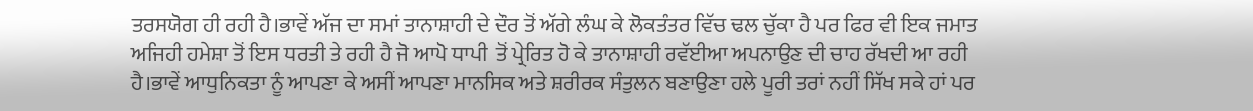ਤਰਸਯੋਗ ਹੀ ਰਹੀ ਹੈ।ਭਾਵੇਂ ਅੱਜ ਦਾ ਸਮਾਂ ਤਾਨਾਸ਼ਾਹੀ ਦੇ ਦੌਰ ਤੋਂ ਅੱਗੇ ਲੰਘ ਕੇ ਲੋਕਤੰਤਰ ਵਿੱਚ ਢਲ ਚੁੱਕਾ ਹੈ ਪਰ ਫਿਰ ਵੀ ਇਕ ਜਮਾਤ ਅਜਿਹੀ ਹਮੇਸ਼ਾ ਤੋਂ ਇਸ ਧਰਤੀ ਤੇ ਰਹੀ ਹੈ ਜੋ ਆਪੋ ਧਾਪੀ  ਤੋਂ ਪ੍ਰੇਰਿਤ ਹੋ ਕੇ ਤਾਨਾਸ਼ਾਹੀ ਰਵੱਈਆ ਅਪਨਾਉਣ ਦੀ ਚਾਹ ਰੱਖਦੀ ਆ ਰਹੀ ਹੈ।ਭਾਵੇਂ ਆਧੁਨਿਕਤਾ ਨੂੰ ਆਪਣਾ ਕੇ ਅਸੀਂ ਆਪਣਾ ਮਾਨਸਿਕ ਅਤੇ ਸ਼ਰੀਰਕ ਸੰਤੁਲਨ ਬਣਾਉਣਾ ਹਲੇ ਪੂਰੀ ਤਰਾਂ ਨਹੀਂ ਸਿੱਖ ਸਕੇ ਹਾਂ ਪਰ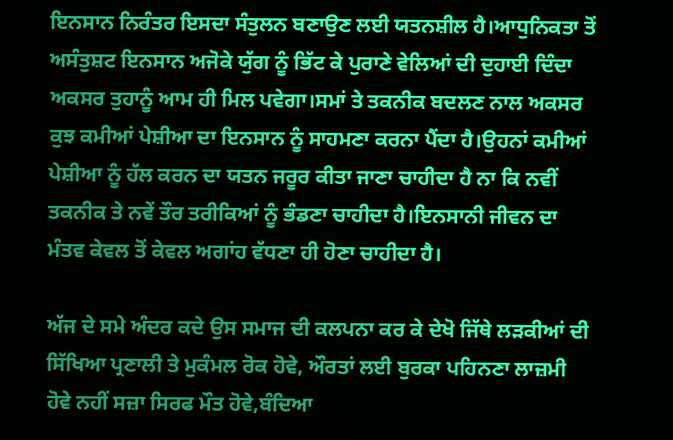ਇਨਸਾਨ ਨਿਰੰਤਰ ਇਸਦਾ ਸੰਤੁਲਨ ਬਣਾਉਣ ਲਈ ਯਤਨਸ਼ੀਲ ਹੈ।ਆਧੁਨਿਕਤਾ ਤੋਂ ਅਸੰਤੁਸ਼ਟ ਇਨਸਾਨ ਅਜੋਕੇ ਯੁੱਗ ਨੂੰ ਭਿੱਟ ਕੇ ਪੁਰਾਣੇ ਵੇਲਿਆਂ ਦੀ ਦੁਹਾਈ ਦਿੰਦਾ ਅਕਸਰ ਤੁਹਾਨੂੰ ਆਮ ਹੀ ਮਿਲ ਪਵੇਗਾ।ਸਮਾਂ ਤੇ ਤਕਨੀਕ ਬਦਲਣ ਨਾਲ ਅਕਸਰ ਕੁਝ ਕਮੀਆਂ ਪੇਸ਼ੀਆ ਦਾ ਇਨਸਾਨ ਨੂੰ ਸਾਹਮਣਾ ਕਰਨਾ ਪੈਂਦਾ ਹੈ।ਉਹਨਾਂ ਕਮੀਆਂ ਪੇਸ਼ੀਆ ਨੂੰ ਹੱਲ ਕਰਨ ਦਾ ਯਤਨ ਜਰੂਰ ਕੀਤਾ ਜਾਣਾ ਚਾਹੀਦਾ ਹੈ ਨਾ ਕਿ ਨਵੀਂ ਤਕਨੀਕ ਤੇ ਨਵੇਂ ਤੌਰ ਤਰੀਕਿਆਂ ਨੂੰ ਭੰਡਣਾ ਚਾਹੀਦਾ ਹੈ।ਇਨਸਾਨੀ ਜੀਵਨ ਦਾ ਮੰਤਵ ਕੇਵਲ ਤੋਂ ਕੇਵਲ ਅਗਾਂਹ ਵੱਧਣਾ ਹੀ ਹੋਣਾ ਚਾਹੀਦਾ ਹੈ।

ਅੱਜ ਦੇ ਸਮੇ ਅੰਦਰ ਕਦੇ ਉਸ ਸਮਾਜ ਦੀ ਕਲਪਨਾ ਕਰ ਕੇ ਦੇਖੋ ਜਿੱਥੇ ਲੜਕੀਆਂ ਦੀ ਸਿੱਖਿਆ ਪ੍ਰਣਾਲੀ ਤੇ ਮੁਕੰਮਲ ਰੋਕ ਹੋਵੇ, ਔਰਤਾਂ ਲਈ ਬੁਰਕਾ ਪਹਿਨਣਾ ਲਾਜ਼ਮੀ ਹੋਵੇ ਨਹੀਂ ਸਜ਼ਾ ਸਿਰਫ ਮੌਤ ਹੋਵੇ,ਬੰਦਿਆ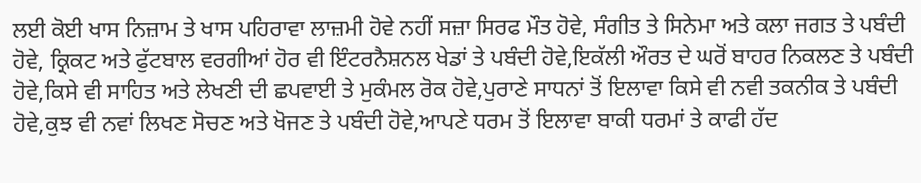ਲਈ ਕੋਈ ਖਾਸ ਨਿਜ਼ਾਮ ਤੇ ਖਾਸ ਪਹਿਰਾਵਾ ਲਾਜ਼ਮੀ ਹੋਵੇ ਨਹੀਂ ਸਜ਼ਾ ਸਿਰਫ ਮੌਤ ਹੋਵੇ, ਸੰਗੀਤ ਤੇ ਸਿਨੇਮਾ ਅਤੇ ਕਲਾ ਜਗਤ ਤੇ ਪਬੰਦੀ ਹੋਵੇ, ਕ੍ਰਿਕਟ ਅਤੇ ਫੁੱਟਬਾਲ ਵਰਗੀਆਂ ਹੋਰ ਵੀ ਇੰਟਰਨੈਸ਼ਨਲ ਖੇਡਾਂ ਤੇ ਪਬੰਦੀ ਹੋਵੇ,ਇਕੱਲੀ ਔਰਤ ਦੇ ਘਰੋਂ ਬਾਹਰ ਨਿਕਲਣ ਤੇ ਪਬੰਦੀ ਹੋਵੇ,ਕਿਸੇ ਵੀ ਸਾਹਿਤ ਅਤੇ ਲੇਖਣੀ ਦੀ ਛਪਵਾਈ ਤੇ ਮੁਕੰਮਲ ਰੋਕ ਹੋਵੇ,ਪੁਰਾਣੇ ਸਾਧਨਾਂ ਤੋਂ ਇਲਾਵਾ ਕਿਸੇ ਵੀ ਨਵੀ ਤਕਨੀਕ ਤੇ ਪਬੰਦੀ ਹੋਵੇ,ਕੁਝ ਵੀ ਨਵਾਂ ਲਿਖਣ ਸੋਚਣ ਅਤੇ ਖੋਜਣ ਤੇ ਪਬੰਦੀ ਹੋਵੇ,ਆਪਣੇ ਧਰਮ ਤੋਂ ਇਲਾਵਾ ਬਾਕੀ ਧਰਮਾਂ ਤੇ ਕਾਫੀ ਹੱਦ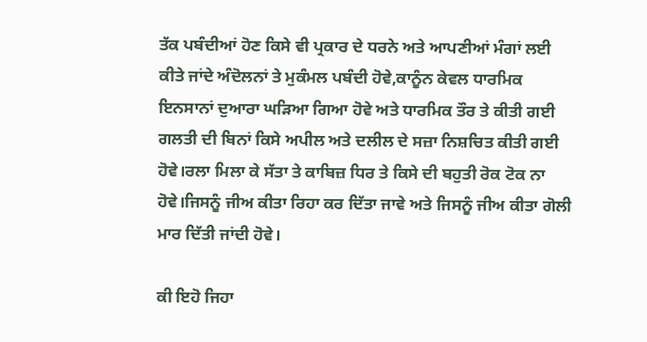ਤੱਕ ਪਬੰਦੀਆਂ ਹੋਣ ਕਿਸੇ ਵੀ ਪ੍ਰਕਾਰ ਦੇ ਧਰਨੇ ਅਤੇ ਆਪਣੀਆਂ ਮੰਗਾਂ ਲਈ ਕੀਤੇ ਜਾਂਦੇ ਅੰਦੋਲਨਾਂ ਤੇ ਮੁਕੰਮਲ ਪਬੰਦੀ ਹੋਵੇ,ਕਾਨੂੰਨ ਕੇਵਲ ਧਾਰਮਿਕ ਇਨਸਾਨਾਂ ਦੁਆਰਾ ਘੜਿਆ ਗਿਆ ਹੋਵੇ ਅਤੇ ਧਾਰਮਿਕ ਤੌਰ ਤੇ ਕੀਤੀ ਗਈ ਗਲਤੀ ਦੀ ਬਿਨਾਂ ਕਿਸੇ ਅਪੀਲ ਅਤੇ ਦਲੀਲ ਦੇ ਸਜ਼ਾ ਨਿਸ਼ਚਿਤ ਕੀਤੀ ਗਈ ਹੋਵੇ।ਰਲਾ ਮਿਲਾ ਕੇ ਸੱਤਾ ਤੇ ਕਾਬਿਜ਼ ਧਿਰ ਤੇ ਕਿਸੇ ਦੀ ਬਹੁਤੀ ਰੋਕ ਟੋਕ ਨਾ ਹੋਵੇ।ਜਿਸਨੂੰ ਜੀਅ ਕੀਤਾ ਰਿਹਾ ਕਰ ਦਿੱਤਾ ਜਾਵੇ ਅਤੇ ਜਿਸਨੂੰ ਜੀਅ ਕੀਤਾ ਗੋਲੀ ਮਾਰ ਦਿੱਤੀ ਜਾਂਦੀ ਹੋਵੇ।

ਕੀ ਇਹੋ ਜਿਹਾ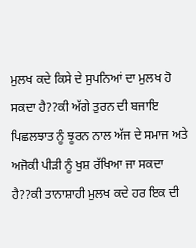ਮੁਲਖ ਕਦੇ ਕਿਸੇ ਦੇ ਸੁਪਨਿਆਂ ਦਾ ਮੁਲਖ ਹੋ ਸਕਦਾ ਹੈ??ਕੀ ਅੱਗੇ ਤੁਰਨ ਦੀ ਬਜਾਇ ਪਿਛਲਝਾਤ ਨੂੰ ਝੂਰਨ ਨਾਲ ਅੱਜ ਦੇ ਸਮਾਜ ਅਤੇ ਅਜੋਕੀ ਪੀੜੀ ਨੂੰ ਖੁਸ਼ ਰੱਖਿਆ ਜਾ ਸਕਦਾ ਹੈ??ਕੀ ਤਾਨਾਸ਼ਾਹੀ ਮੁਲਖ ਕਦੇ ਹਰ ਇਕ ਦੀ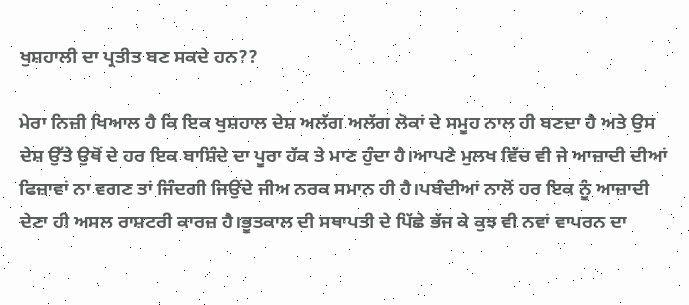ਖੁਸ਼ਹਾਲੀ ਦਾ ਪ੍ਰਤੀਤ ਬਣ ਸਕਦੇ ਹਨ??

ਮੇਰਾ ਨਿਜ਼ੀ ਖਿਆਲ ਹੈ ਕਿ ਇਕ ਖੁਸ਼ਹਾਲ ਦੇਸ਼ ਅਲੱਗ ਅਲੱਗ ਲੋਕਾਂ ਦੇ ਸਮੂਹ ਨਾਲ ਹੀ ਬਣਦਾ ਹੈ ਅਤੇ ਉਸ ਦੇਸ਼ ਉੱਤੇ ਉਥੋਂ ਦੇ ਹਰ ਇਕ ਬਾਸ਼ਿੰਦੇ ਦਾ ਪੂਰਾ ਹੱਕ ਤੇ ਮਾਣ ਹੁੰਦਾ ਹੈ।ਆਪਣੇ ਮੁਲਖ ਵਿੱਚ ਵੀ ਜੇ ਆਜ਼ਾਦੀ ਦੀਆਂ ਫਿਜ਼ਾਵਾਂ ਨਾ ਵਗਣ ਤਾਂ ਜਿੰਦਗੀ ਜਿਉਂਦੇ ਜੀਅ ਨਰਕ ਸਮਾਨ ਹੀ ਹੈ।ਪਬੰਦੀਆਂ ਨਾਲੋਂ ਹਰ ਇਕ ਨੂੰ ਆਜ਼ਾਦੀ ਦੇਣਾ ਹੀ ਅਸਲ ਰਾਸ਼ਟਰੀ ਕਾਰਜ਼ ਹੈ।ਭੂਤਕਾਲ ਦੀ ਸਥਾਪਤੀ ਦੇ ਪਿੱਛੇ ਭੱਜ ਕੇ ਕੁਝ ਵੀ ਨਵਾਂ ਵਾਪਰਨ ਦਾ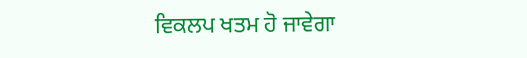ਵਿਕਲਪ ਖਤਮ ਹੋ ਜਾਵੇਗਾ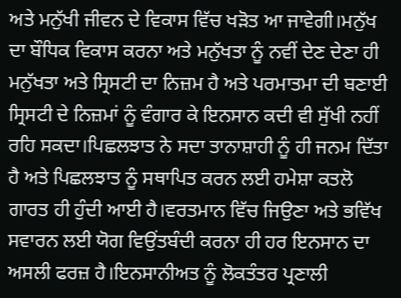ਅਤੇ ਮਨੁੱਖੀ ਜੀਵਨ ਦੇ ਵਿਕਾਸ ਵਿੱਚ ਖੜੋਤ ਆ ਜਾਵੇਗੀ।ਮਨੁੱਖ ਦਾ ਬੌਧਿਕ ਵਿਕਾਸ ਕਰਨਾ ਅਤੇ ਮਨੁੱਖਤਾ ਨੂੰ ਨਵੀਂ ਦੇਣ ਦੇਣਾ ਹੀ ਮਨੁੱਖਤਾ ਅਤੇ ਸ੍ਰਿਸਟੀ ਦਾ ਨਿਜ਼ਮ ਹੈ ਅਤੇ ਪਰਮਾਤਮਾ ਦੀ ਬਣਾਈ ਸ੍ਰਿਸਟੀ ਦੇ ਨਿਜ਼ਮਾਂ ਨੂੰ ਵੰਗਾਰ ਕੇ ਇਨਸਾਨ ਕਦੀ ਵੀ ਸੁੱਖੀ ਨਹੀਂ ਰਹਿ ਸਕਦਾ।ਪਿਛਲਝਾਤ ਨੇ ਸਦਾ ਤਾਨਾਸ਼ਾਹੀ ਨੂੰ ਹੀ ਜਨਮ ਦਿੱਤਾ ਹੈ ਅਤੇ ਪਿਛਲਝਾਤ ਨੂੰ ਸਥਾਪਿਤ ਕਰਨ ਲਈ ਹਮੇਸ਼ਾ ਕਤਲੋ ਗਾਰਤ ਹੀ ਹੁੰਦੀ ਆਈ ਹੈ।ਵਰਤਮਾਨ ਵਿੱਚ ਜਿਉਣਾ ਅਤੇ ਭਵਿੱਖ ਸਵਾਰਨ ਲਈ ਯੋਗ ਵਿਉਂਤਬੰਦੀ ਕਰਨਾ ਹੀ ਹਰ ਇਨਸਾਨ ਦਾ ਅਸਲੀ ਫਰਜ਼ ਹੈ।ਇਨਸਾਨੀਅਤ ਨੂੰ ਲੋਕਤੰਤਰ ਪ੍ਰਣਾਲੀ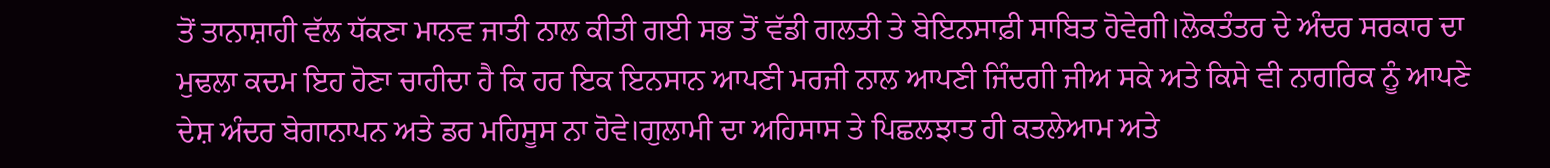ਤੋਂ ਤਾਨਾਸ਼ਾਹੀ ਵੱਲ ਧੱਕਣਾ ਮਾਨਵ ਜਾਤੀ ਨਾਲ ਕੀਤੀ ਗਈ ਸਭ ਤੋਂ ਵੱਡੀ ਗਲਤੀ ਤੇ ਬੇਇਨਸਾਫ਼ੀ ਸਾਬਿਤ ਹੋਵੇਗੀ।ਲੋਕਤੰਤਰ ਦੇ ਅੰਦਰ ਸਰਕਾਰ ਦਾ ਮੁਢਲਾ ਕਦਮ ਇਹ ਹੋਣਾ ਚਾਹੀਦਾ ਹੈ ਕਿ ਹਰ ਇਕ ਇਨਸਾਨ ਆਪਣੀ ਮਰਜੀ ਨਾਲ ਆਪਣੀ ਜਿੰਦਗੀ ਜੀਅ ਸਕੇ ਅਤੇ ਕਿਸੇ ਵੀ ਨਾਗਰਿਕ ਨੂੰ ਆਪਣੇ ਦੇਸ਼ ਅੰਦਰ ਬੇਗਾਨਾਪਨ ਅਤੇ ਡਰ ਮਹਿਸੂਸ ਨਾ ਹੋਵੇ।ਗੁਲਾਮੀ ਦਾ ਅਹਿਸਾਸ ਤੇ ਪਿਛਲਝਾਤ ਹੀ ਕਤਲੇਆਮ ਅਤੇ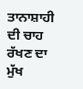ਤਾਨਾਸ਼ਾਹੀ ਦੀ ਚਾਹ ਰੱਖਣ ਦਾ ਮੁੱਖ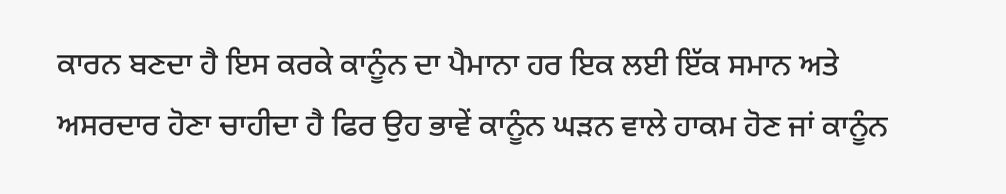ਕਾਰਨ ਬਣਦਾ ਹੈ ਇਸ ਕਰਕੇ ਕਾਨੂੰਨ ਦਾ ਪੈਮਾਨਾ ਹਰ ਇਕ ਲਈ ਇੱਕ ਸਮਾਨ ਅਤੇ ਅਸਰਦਾਰ ਹੋਣਾ ਚਾਹੀਦਾ ਹੈ ਫਿਰ ਉਹ ਭਾਵੇਂ ਕਾਨੂੰਨ ਘੜਨ ਵਾਲੇ ਹਾਕਮ ਹੋਣ ਜਾਂ ਕਾਨੂੰਨ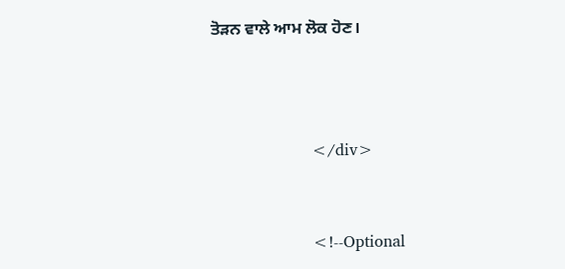ਤੋੜਨ ਵਾਲੇ ਆਮ ਲੋਕ ਹੋਣ।



                    </div>


                    <!--Optional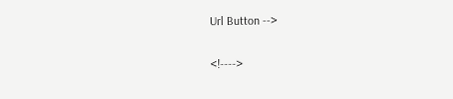Url Button -->

<!---->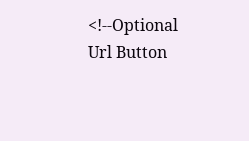<!--Optional Url Button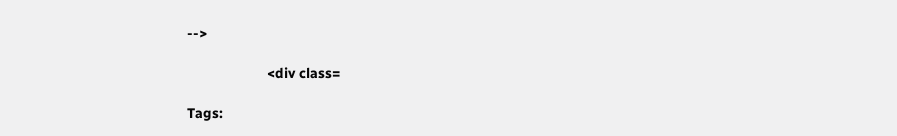-->

                    <div class=

Tags: